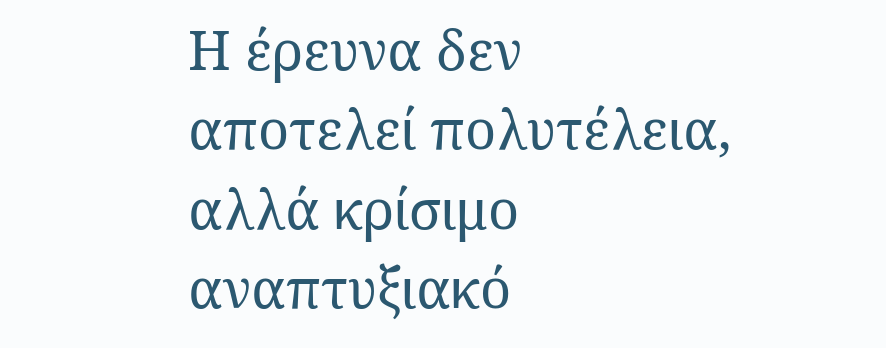Η έρευνα δεν αποτελεί πολυτέλεια, αλλά κρίσιμο αναπτυξιακό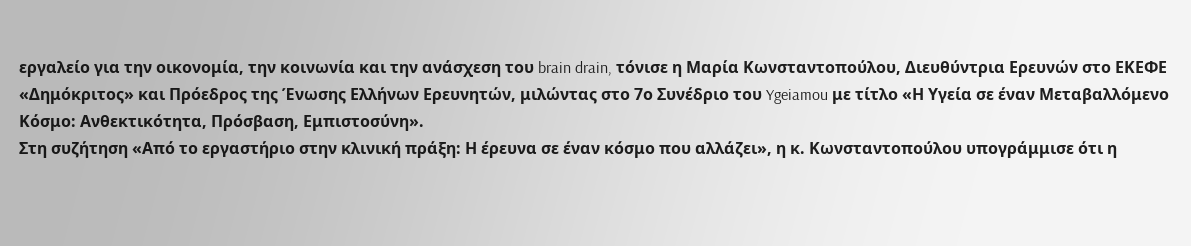εργαλείο για την οικονομία, την κοινωνία και την ανάσχεση του brain drain, τόνισε η Μαρία Κωνσταντοπούλου, Διευθύντρια Ερευνών στο ΕΚΕΦΕ «Δημόκριτος» και Πρόεδρος της Ένωσης Ελλήνων Ερευνητών, μιλώντας στο 7ο Συνέδριο του Ygeiamou με τίτλο «Η Υγεία σε έναν Μεταβαλλόμενο Κόσμο: Ανθεκτικότητα, Πρόσβαση, Εμπιστοσύνη».
Στη συζήτηση «Από το εργαστήριο στην κλινική πράξη: Η έρευνα σε έναν κόσμο που αλλάζει», η κ. Κωνσταντοπούλου υπογράμμισε ότι η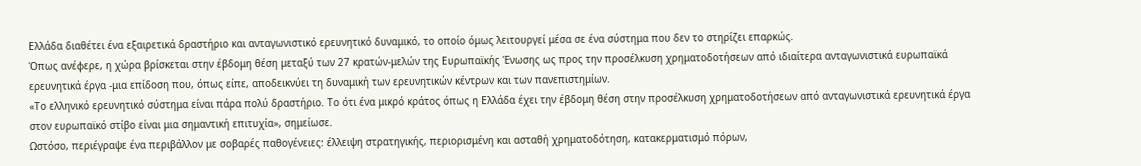Ελλάδα διαθέτει ένα εξαιρετικά δραστήριο και ανταγωνιστικό ερευνητικό δυναμικό, το οποίο όμως λειτουργεί μέσα σε ένα σύστημα που δεν το στηρίζει επαρκώς.
Όπως ανέφερε, η χώρα βρίσκεται στην έβδομη θέση μεταξύ των 27 κρατών-μελών της Ευρωπαϊκής Ένωσης ως προς την προσέλκυση χρηματοδοτήσεων από ιδιαίτερα ανταγωνιστικά ευρωπαϊκά ερευνητικά έργα -μια επίδοση που, όπως είπε, αποδεικνύει τη δυναμική των ερευνητικών κέντρων και των πανεπιστημίων.
«Το ελληνικό ερευνητικό σύστημα είναι πάρα πολύ δραστήριο. Το ότι ένα μικρό κράτος όπως η Ελλάδα έχει την έβδομη θέση στην προσέλκυση χρηματοδοτήσεων από ανταγωνιστικά ερευνητικά έργα στον ευρωπαϊκό στίβο είναι μια σημαντική επιτυχία», σημείωσε.
Ωστόσο, περιέγραψε ένα περιβάλλον με σοβαρές παθογένειες: έλλειψη στρατηγικής, περιορισμένη και ασταθή χρηματοδότηση, κατακερματισμό πόρων,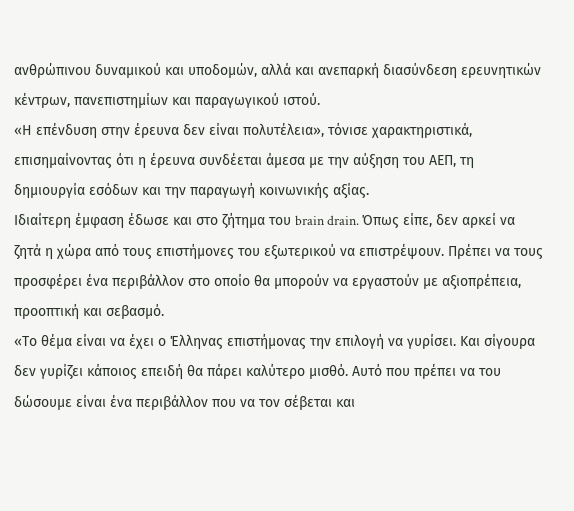ανθρώπινου δυναμικού και υποδομών, αλλά και ανεπαρκή διασύνδεση ερευνητικών κέντρων, πανεπιστημίων και παραγωγικού ιστού.
«Η επένδυση στην έρευνα δεν είναι πολυτέλεια», τόνισε χαρακτηριστικά, επισημαίνοντας ότι η έρευνα συνδέεται άμεσα με την αύξηση του ΑΕΠ, τη δημιουργία εσόδων και την παραγωγή κοινωνικής αξίας.
Ιδιαίτερη έμφαση έδωσε και στο ζήτημα του brain drain. Όπως είπε, δεν αρκεί να ζητά η χώρα από τους επιστήμονες του εξωτερικού να επιστρέψουν. Πρέπει να τους προσφέρει ένα περιβάλλον στο οποίο θα μπορούν να εργαστούν με αξιοπρέπεια, προοπτική και σεβασμό.
«Το θέμα είναι να έχει ο Έλληνας επιστήμονας την επιλογή να γυρίσει. Και σίγουρα δεν γυρίζει κάποιος επειδή θα πάρει καλύτερο μισθό. Αυτό που πρέπει να του δώσουμε είναι ένα περιβάλλον που να τον σέβεται και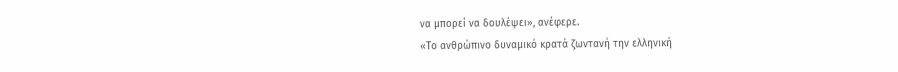να μπορεί να δουλέψει», ανέφερε.
«Το ανθρώπινο δυναμικό κρατά ζωντανή την ελληνική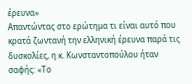έρευνα»
Απαντώντας στο ερώτημα τι είναι αυτό που κρατά ζωντανή την ελληνική έρευνα παρά τις δυσκολίες, η κ. Κωνσταντοπούλου ήταν σαφής: «Το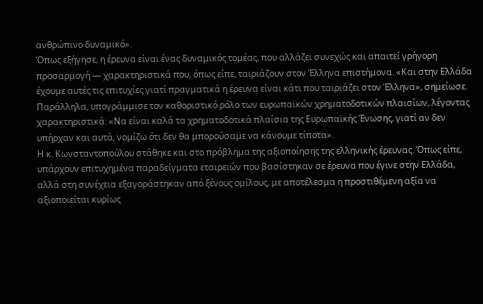ανθρώπινο δυναμικό».
Όπως εξήγησε, η έρευνα είναι ένας δυναμικός τομέας, που αλλάζει συνεχώς και απαιτεί γρήγορη προσαρμογή — χαρακτηριστικά που, όπως είπε, ταιριάζουν στον Έλληνα επιστήμονα. «Και στην Ελλάδα έχουμε αυτές τις επιτυχίες γιατί πραγματικά η έρευνα είναι κάτι που ταιριάζει στον Έλληνα», σημείωσε.
Παράλληλα, υπογράμμισε τον καθοριστικό ρόλο των ευρωπαϊκών χρηματοδοτικών πλαισίων, λέγοντας χαρακτηριστικά: «Να είναι καλά τα χρηματοδοτικά πλαίσια της Ευρωπαϊκής Ένωσης, γιατί αν δεν υπήρχαν και αυτά, νομίζω ότι δεν θα μπορούσαμε να κάνουμε τίποτα».
Η κ. Κωνσταντοπούλου στάθηκε και στο πρόβλημα της αξιοποίησης της ελληνικής έρευνας. Όπως είπε, υπάρχουν επιτυχημένα παραδείγματα εταιρειών που βασίστηκαν σε έρευνα που έγινε στην Ελλάδα, αλλά στη συνέχεια εξαγοράστηκαν από ξένους ομίλους, με αποτέλεσμα η προστιθέμενη αξία να αξιοποιείται κυρίως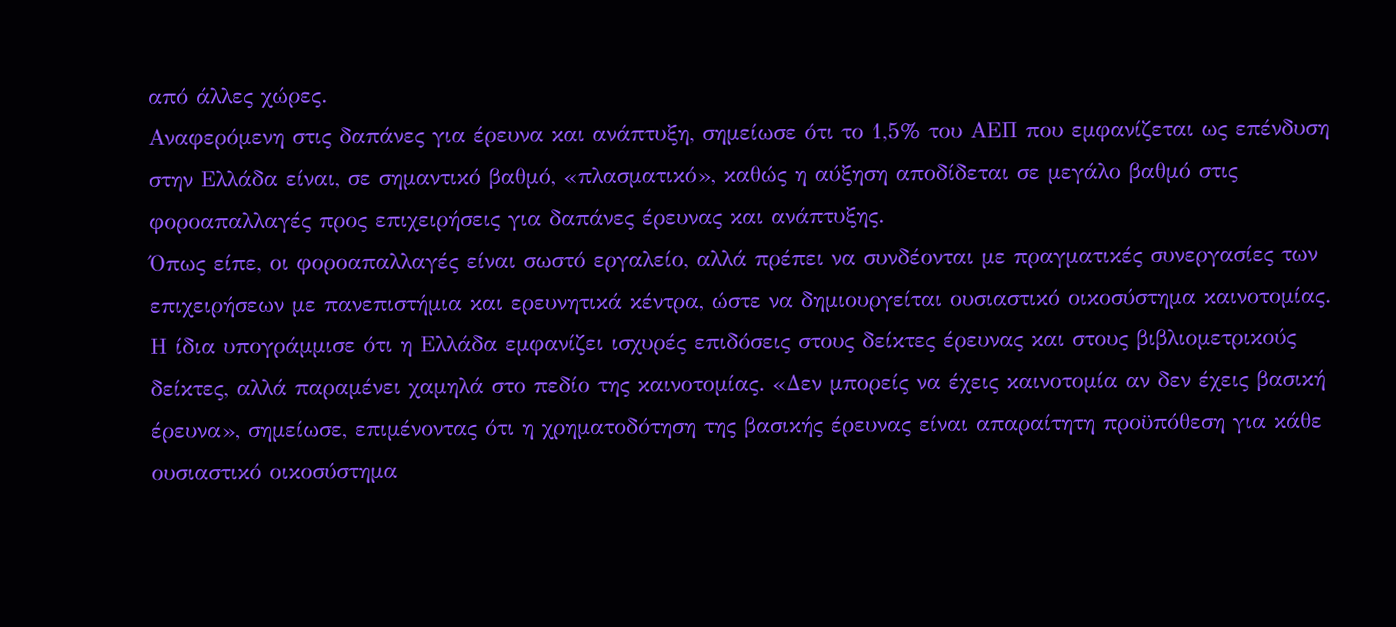από άλλες χώρες.
Αναφερόμενη στις δαπάνες για έρευνα και ανάπτυξη, σημείωσε ότι το 1,5% του ΑΕΠ που εμφανίζεται ως επένδυση στην Ελλάδα είναι, σε σημαντικό βαθμό, «πλασματικό», καθώς η αύξηση αποδίδεται σε μεγάλο βαθμό στις φοροαπαλλαγές προς επιχειρήσεις για δαπάνες έρευνας και ανάπτυξης.
Όπως είπε, οι φοροαπαλλαγές είναι σωστό εργαλείο, αλλά πρέπει να συνδέονται με πραγματικές συνεργασίες των επιχειρήσεων με πανεπιστήμια και ερευνητικά κέντρα, ώστε να δημιουργείται ουσιαστικό οικοσύστημα καινοτομίας.
Η ίδια υπογράμμισε ότι η Ελλάδα εμφανίζει ισχυρές επιδόσεις στους δείκτες έρευνας και στους βιβλιομετρικούς δείκτες, αλλά παραμένει χαμηλά στο πεδίο της καινοτομίας. «Δεν μπορείς να έχεις καινοτομία αν δεν έχεις βασική έρευνα», σημείωσε, επιμένοντας ότι η χρηματοδότηση της βασικής έρευνας είναι απαραίτητη προϋπόθεση για κάθε ουσιαστικό οικοσύστημα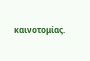καινοτομίας.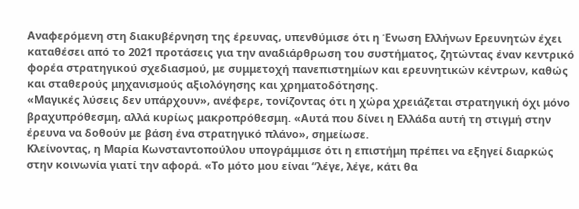Αναφερόμενη στη διακυβέρνηση της έρευνας, υπενθύμισε ότι η Ένωση Ελλήνων Ερευνητών έχει καταθέσει από το 2021 προτάσεις για την αναδιάρθρωση του συστήματος, ζητώντας έναν κεντρικό φορέα στρατηγικού σχεδιασμού, με συμμετοχή πανεπιστημίων και ερευνητικών κέντρων, καθώς και σταθερούς μηχανισμούς αξιολόγησης και χρηματοδότησης.
«Μαγικές λύσεις δεν υπάρχουν», ανέφερε, τονίζοντας ότι η χώρα χρειάζεται στρατηγική όχι μόνο βραχυπρόθεσμη, αλλά κυρίως μακροπρόθεσμη. «Αυτά που δίνει η Ελλάδα αυτή τη στιγμή στην έρευνα να δοθούν με βάση ένα στρατηγικό πλάνο», σημείωσε.
Κλείνοντας, η Μαρία Κωνσταντοπούλου υπογράμμισε ότι η επιστήμη πρέπει να εξηγεί διαρκώς στην κοινωνία γιατί την αφορά. «Το μότο μου είναι “λέγε, λέγε, κάτι θα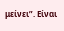μείνει”. Είναι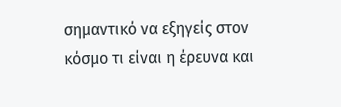σημαντικό να εξηγείς στον κόσμο τι είναι η έρευνα και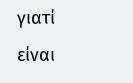γιατί είναι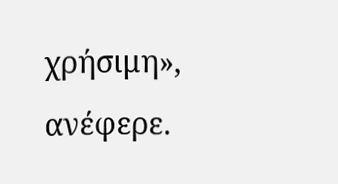χρήσιμη», ανέφερε.